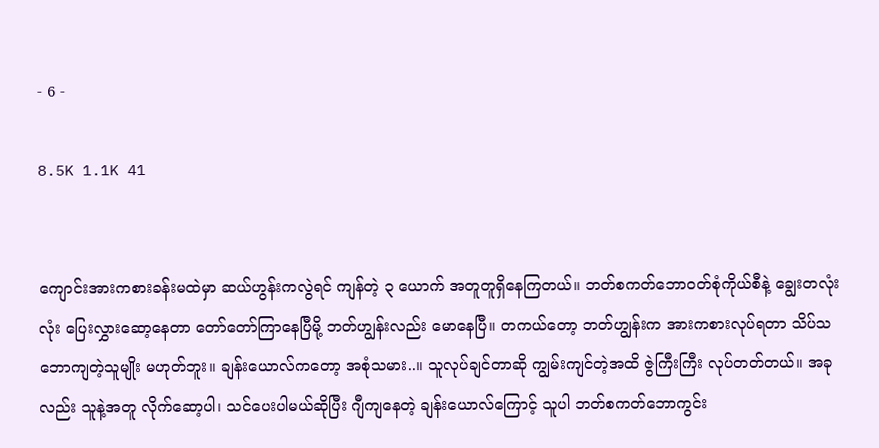- 6 -

8.5K 1.1K 41


ကျောင်းအားကစားခန်းမထဲမှာ ဆယ်ဟွန်းကလွဲရင် ကျန်တဲ့ ၃ ယောက် အတူတူရှိနေကြတယ်။ ဘတ်စကတ်ဘောဝတ်စုံကိုယ်စီနဲ့ ချွေးတလုံးလုံး ပြေးလွှားဆော့နေတာ တော်တော်ကြာနေပြီမို့ ဘတ်ဟျွန်းလည်း မောနေပြီ။ တကယ်တော့ ဘတ်ဟျွန်းက အားကစားလုပ်ရတာ သိပ်သဘောကျတဲ့သူမျိုး မဟုတ်ဘူး။ ချန်းယောလ်ကတော့ အစုံသမား..။ သူလုပ်ချင်တာဆို ကျွမ်းကျင်တဲ့အထိ ဇွဲကြီးကြီး လုပ်တတ်တယ်။ အခုလည်း သူနဲ့အတူ လိုက်ဆော့ပါ၊ သင်ပေးပါမယ်ဆိုပြီး ဂျီကျနေတဲ့ ချန်းယောလ်ကြောင့် သူပါ ဘတ်စကတ်ဘောကွင်း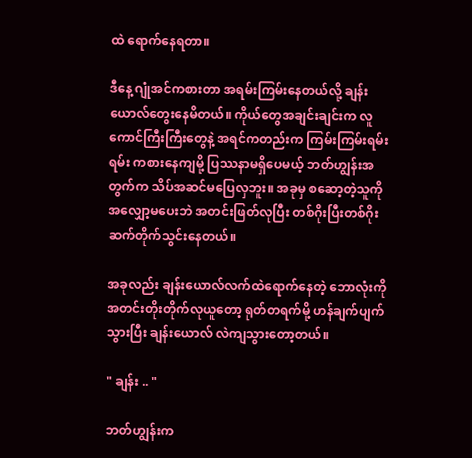ထဲ ရောက်နေရတာ။

ဒီနေ့ ဂျုံအင်ကစားတာ အရမ်းကြမ်းနေတယ်လို့ ချန်းယောလ်တွေးနေမိတယ်။ ကိုယ်တွေအချင်းချင်းက လူကောင်ကြီးကြီးတွေနဲ့ အရင်ကတည်းက ကြမ်းကြမ်းရမ်းရမ်း ကစားနေကျမို့ ပြဿနာမရှိပေမယ့် ဘတ်ဟျွန်းအတွက်က သိပ်အဆင်မပြေလှဘူး။ အခုမှ စဆော့တဲ့သူကို အလျှော့မပေးဘဲ အတင်းဖြတ်လုပြီး တစ်ဂိုးပြီးတစ်ဂိုး ဆက်တိုက်သွင်းနေတယ်။

အခုလည်း ချန်းယောလ်လက်ထဲရောက်နေတဲ့ ဘောလုံးကို အတင်းတိုးတိုက်လုယူတော့ ရုတ်တရက်မို့ ဟန်ချက်ပျက်သွားပြီး ချန်းယောလ် လဲကျသွားတော့တယ်။

" ချန်း .. "

ဘတ်ဟျွန်းက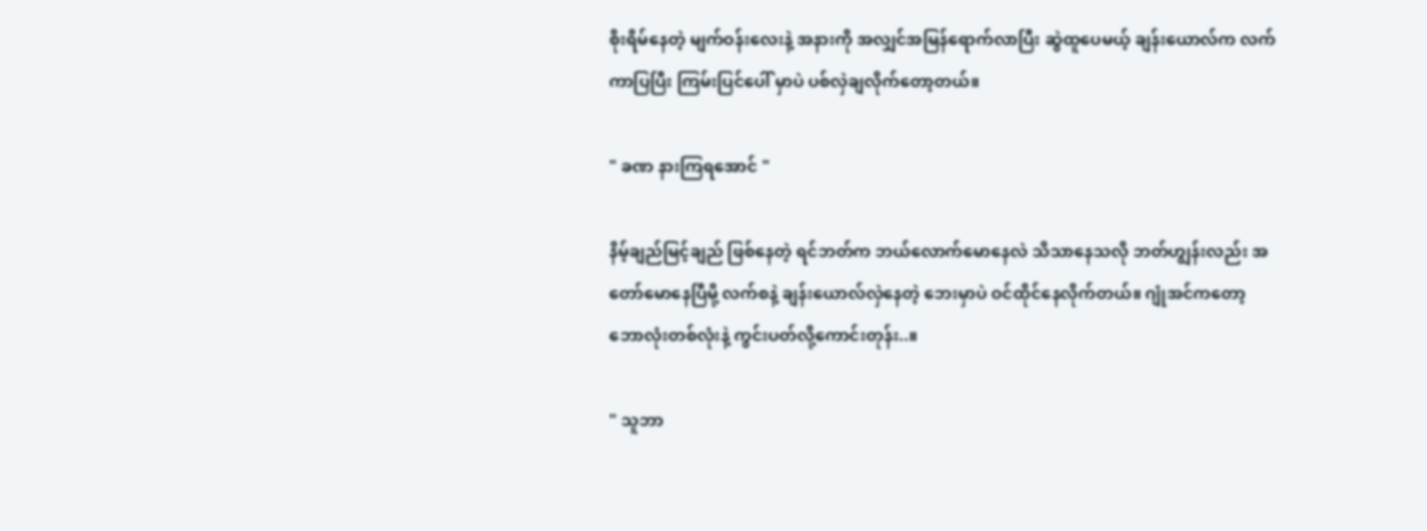စိုးရိမ်နေတဲ့ မျက်ဝန်းလေးနဲ့ အနားကို အလျှင်အမြန်ရောက်လာပြီး ဆွဲထူပေမယ့် ချန်းယောလ်က လက်ကာပြပြီး ကြမ်းပြင်ပေါ် မှာပဲ ပစ်လှဲချလိုက်တော့တယ်။

" ခဏ နားကြရအောင် "

နိမ့်ချည်မြင့်ချည် ဖြစ်နေတဲ့ ရင်ဘတ်က ဘယ်လောက်မောနေလဲ သိသာနေသလို ဘတ်ဟျွန်းလည်း အတော်မောနေပြီမို့ လက်စနဲ့ ချန်းယောလ်လှဲနေတဲ့ ဘေးမှာပဲ ဝင်ထိုင်နေလိုက်တယ်။ ဂျုံအင်ကတော့ ဘောလုံးတစ်လုံးနဲ့ ကွင်းပတ်လို့ကောင်းတုန်း..။

" သူဘာ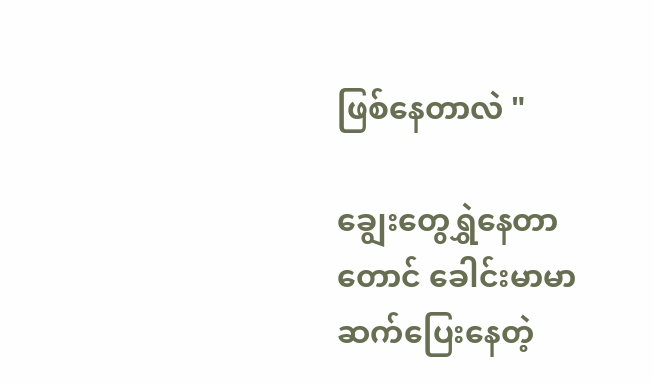ဖြစ်နေတာလဲ "

ချွေးတွေရွှဲနေတာတောင် ခေါင်းမာမာဆက်ပြေးနေတဲ့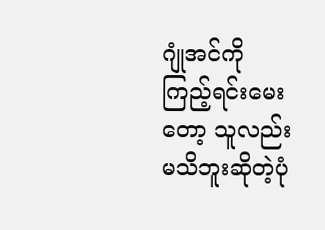ဂျုံအင်ကို ကြည့်ရင်းမေးတော့ သူလည်း မသိဘူးဆိုတဲ့ပုံ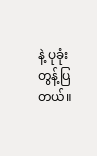နဲ့ ပုခုံးတွန့်ပြတယ်။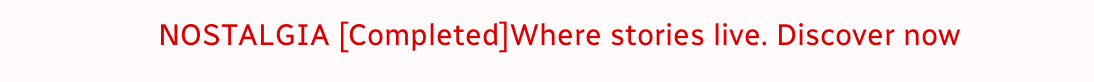NOSTALGIA [Completed]Where stories live. Discover now